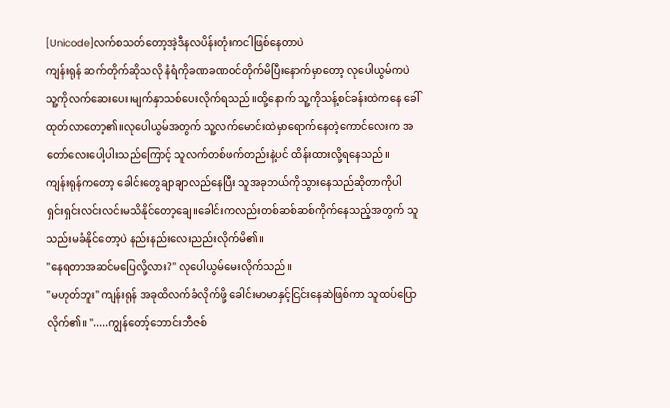[Unicode]လက်စသတ်တော့အဲ့ဒီနလပိန်းတုံးကငါဖြစ်နေတာပဲ
ကျန်းရုန် ဆက်တိုက်ဆိုသလို နံရံကိုခဏခဏဝင်တိုက်မိပြီးနောက်မှာတော့ လုပေါယွမ်ကပဲ သူ့ကိုလက်ဆေးပေး၊မျက်နှာသစ်ပေးလိုက်ရသည်။ထို့နောက် သူ့ကိုသန့်စင်ခန်းထဲကနေ ခေါ်ထုတ်လာတော့၏။လုပေါယွမ်အတွက် သူ့လက်မောင်းထဲမှာရောက်နေတဲ့ကောင်လေးက အတော်လေးပေါ့ပါးသည်ကြောင့် သူလက်တစ်ဖက်တည်းနဲ့ပင် ထိန်းထားလို့ရနေသည်။
ကျန်းရုန်ကတော့ ခေါင်းတွေချာချာလည်နေပြီး သူအခုဘယ်ကိုသွားနေသည်ဆိုတာကိုပါ ရှင်းရှင်းလင်းလင်းမသိနိုင်တော့ချေ။ခေါင်းကလည်းတစ်ဆစ်ဆစ်ကိုက်နေသည့်အတွက် သူသည်းမခံနိုင်တော့ပဲ နည်းနည်းလေးညည်းလိုက်မိ၏။
"နေရတာအဆင်မပြေလို့လား?" လုပေါယွမ်မေးလိုက်သည်။
"မဟုတ်ဘူး" ကျန်းရုန် အခုထိလက်ခံလိုက်ဖို့ ခေါင်းမာမာနှင့်ငြင်းနေဆဲဖြစ်ကာ သူထပ်ပြောလိုက်၏။ ".....ကျွန်တော့်ဘောင်းဘီဇစ်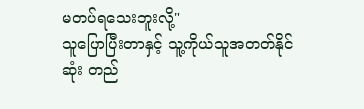မတပ်ရသေးဘူးလို့"
သူပြောပြီးတာနှင့် သူ့ကိုယ်သူအတတ်နိုင်ဆုံး တည်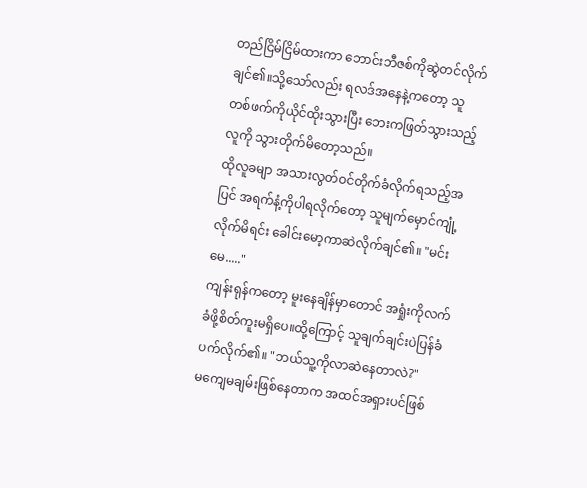တည်ငြိမ်ငြိမ်ထားကာ ဘောင်းဘီဇစ်ကိုဆွဲတင်လိုက်ချင်၏။သို့သော်လည်း ရလဒ်အနေနဲ့ကတော့ သူတစ်ဖက်ကိုယိုင်ထိုးသွားပြီး ဘေးကဖြတ်သွားသည့်လူကို သွားတိုက်မိတော့သည်။
ထိုလူခမျာ အသားလွတ်ဝင်တိုက်ခံလိုက်ရသည့်အပြင် အရက်နံ့ကိုပါရလိုက်တော့ သူမျက်မှောင်ကျုံ့လိုက်မိရင်း ခေါင်းမော့ကာဆဲလိုက်ချင်၏။ "မင်းမေ....."
ကျန်းရုန်ကတော့ မူးနေချိန်မှာတောင် အရှုံးကိုလက်ခံဖို့စိတ်ကူးမရှိပေ။ထို့ကြောင့် သူချက်ချင်းပဲပြန်ခံပက်လိုက်၏။ "ဘယ်သူ့ကိုလာဆဲနေတာလဲ?"
မကျေမချမ်းဖြစ်နေတာက အထင်အရှားပင်ဖြစ်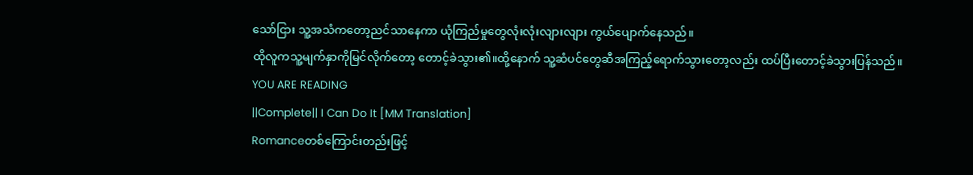သော်ငြား သူ့အသံကတော့ညင်သာနေကာ ယုံကြည်မှုတွေလုံးလုံးလျားလျား ကွယ်ပျောက်နေသည်။
ထိုလူကသူ့မျက်နှာကိုမြင်လိုက်တော့ တောင့်ခဲသွား၏။ထို့နောက် သူ့ဆံပင်တွေဆီအကြည့်ရောက်သွားတော့လည်း ထပ်ပြီးတောင့်ခဲသွားပြန်သည်။
YOU ARE READING
||Complete|| I Can Do It [MM Translation]
Romanceတစ်ကြောင်းတည်းဖြင့်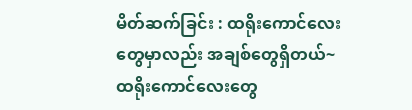မိတ်ဆက်ခြင်း : ထရိုးကောင်လေးတွေမှာလည်း အချစ်တွေရှိတယ်~ ထရိုးကောင်လေးတွေ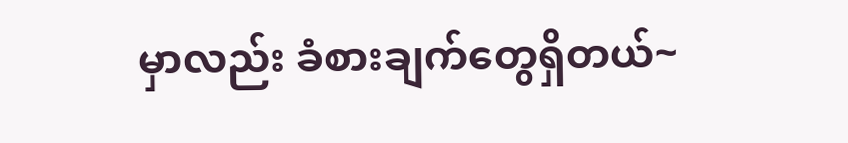မှာလည်း ခံစားချက်တွေရှိတယ်~